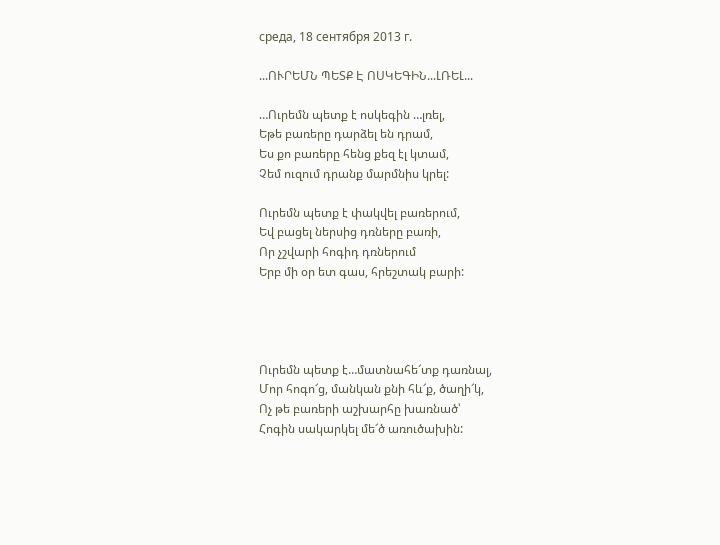среда, 18 сентября 2013 г.

...ՈՒՐԵՄՆ ՊԵՏՔ Է ՈՍԿԵԳԻՆ...ԼՌԵԼ...

…Ուրեմն պետք է ոսկեգին …լռել,
Եթե բառերը դարձել են դրամ,
Ես քո բառերը հենց քեզ էլ կտամ,
Չեմ ուզում դրանք մարմնիս կրել:

Ուրեմն պետք է փակվել բառերում,
Եվ բացել ներսից դռները բառի,
Որ չշվարի հոգիդ դռներում
Երբ մի օր ետ գաս, հրեշտակ բարի:




Ուրեմն պետք է…մատնահե՜տք դառնալ,
Մոր հոգո՜ց, մանկան քնի հև՜ք, ծաղի՜կ,
Ոչ թե բառերի աշխարհը խառնած՝
Հոգին սակարկել մե՜ծ առուծախին: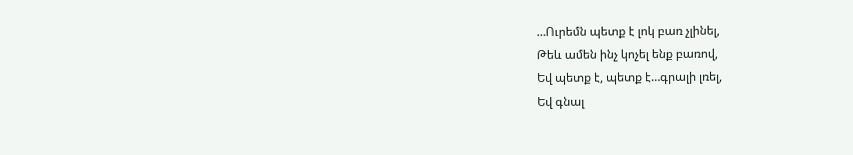…Ուրեմն պետք է լոկ բառ չլինել,
Թեև ամեն ինչ կոչել ենք բառով,
Եվ պետք է, պետք է…գրալի լռել,
Եվ գնալ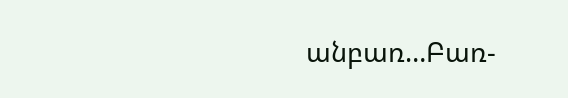անբառ…Բառ-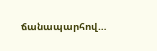ճանապարհով…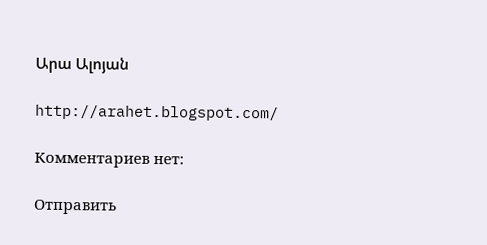Արա Ալոյան

http://arahet.blogspot.com/

Комментариев нет:

Отправить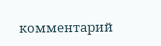комментарий